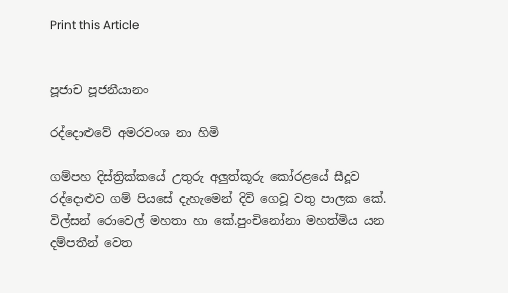Print this Article


පූජාච පූජනීයානං

රද්දොළුවේ අමරවංශ නා හිමි

ගම්පහ දිස්ත්‍රික්කයේ උතුරු අලුත්කූරු කෝරළයේ සීදූව රද්දොළුව ගම් පියසේ දැහැමෙන් දිවි ගෙවූ වතු පාලක කේ. විල්සන් රොවෙල් මහතා හා කේ.පුංචිනෝනා මහත්මිය යන දම්පතීන් වෙත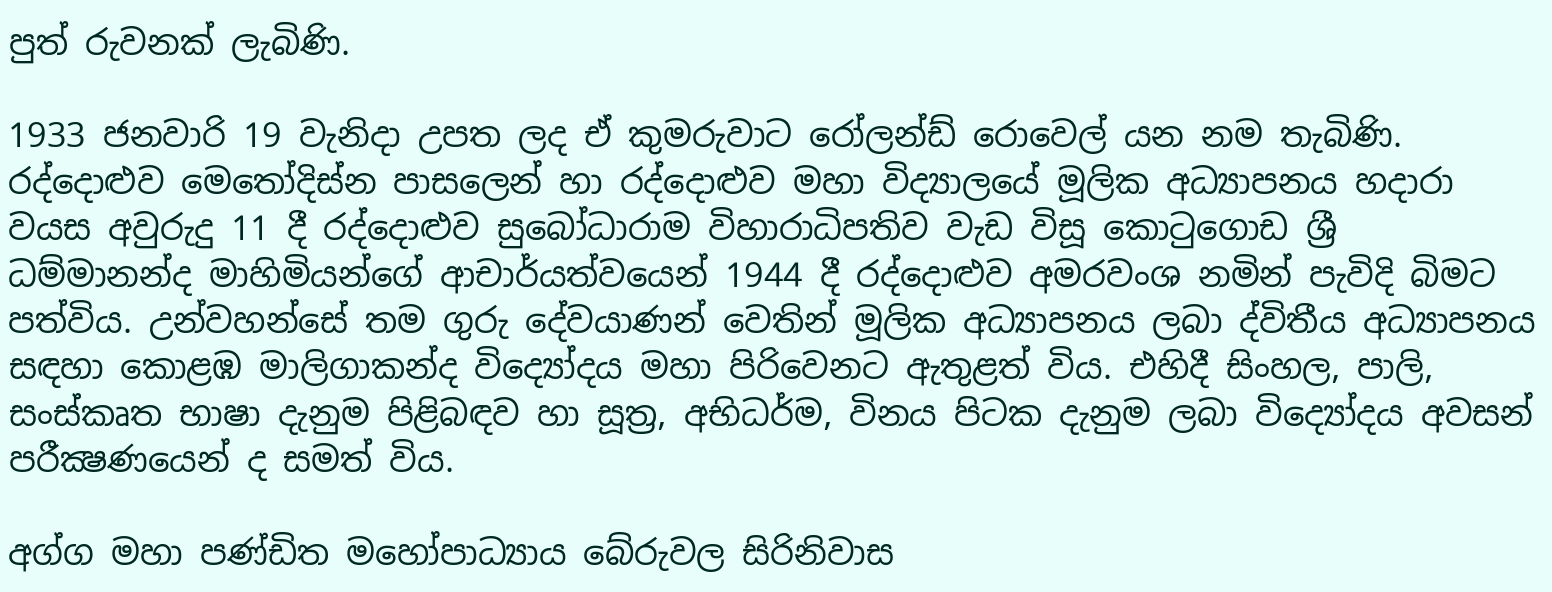පුත් රුවනක් ලැබිණි.

1933 ජනවාරි 19 වැනිදා උපත ලද ඒ කුමරුවාට රෝලන්ඩ් රොවෙල් යන නම තැබිණි. රද්දොළුව මෙතෝදිස්න පාසලෙන් හා රද්දොළුව මහා විද්‍යාලයේ මූලික අධ්‍යාපනය හදාරා වයස අවුරුදු 11 දී රද්දොළුව සුබෝධාරාම විහාරාධිපතිව වැඩ විසූ කොටුගොඩ ශ්‍රී ධම්මානන්ද මාහිමියන්ගේ ආචාර්යත්වයෙන් 1944 දී රද්දොළුව අමරවංශ නමින් පැවිදි බිමට පත්විය. උන්වහන්සේ තම ගුරු දේවයාණන් වෙතින් මූලික අධ්‍යාපනය ලබා ද්විතීය අධ්‍යාපනය සඳහා කොළඹ මාලිගාකන්ද විද්‍යෝදය මහා පිරිවෙනට ඇතුළත් විය. එහිදී සිංහල, පාලි, සංස්කෘත භාෂා දැනුම පිළිබඳව හා සූත්‍ර, අභිධර්ම, විනය පිටක දැනුම ලබා විද්‍යෝදය අවසන් පරීක්‍ෂණයෙන් ද සමත් විය.

අග්ග මහා පණ්ඩිත මහෝපාධ්‍යාය බේරුවල සිරිනිවාස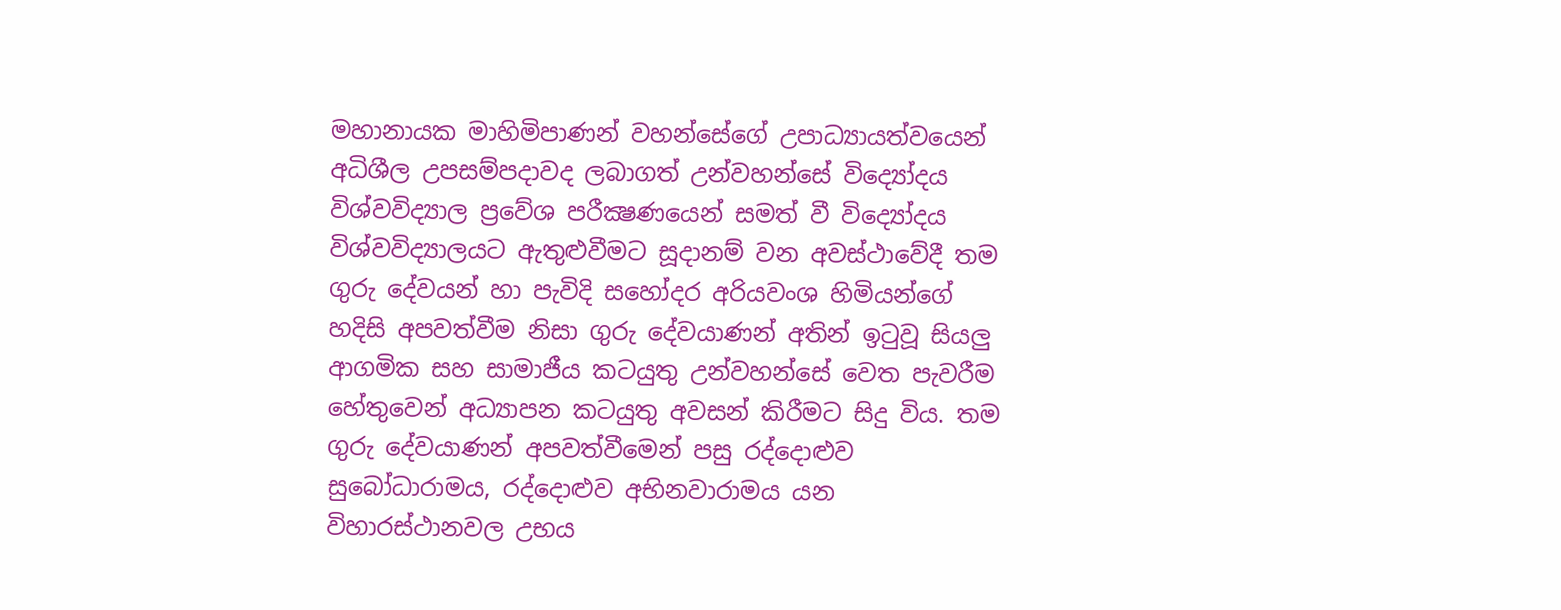මහානායක මාහිමිපාණන් වහන්සේගේ උපාධ්‍යායත්වයෙන් අධිශීල උපසම්පදාවද ලබාගත් උන්වහන්සේ විද්‍යෝදය විශ්වවිද්‍යාල ප්‍රවේශ පරීක්‍ෂණයෙන් සමත් වී විද්‍යෝදය විශ්වවිද්‍යාලයට ඇතුළුවීමට සූදානම් වන අවස්ථාවේදී තම ගුරු දේවයන් හා පැවිදි සහෝදර අරියවංශ හිමියන්ගේ හදිසි අපවත්වීම නිසා ගුරු දේවයාණන් අතින් ඉටුවූ සියලු ආගමික සහ සාමාජීය කටයුතු උන්වහන්සේ වෙත පැවරීම හේතුවෙන් අධ්‍යාපන කටයුතු අවසන් කිරීමට සිදු විය. තම ගුරු දේවයාණන් අපවත්වීමෙන් පසු රද්දොළුව සුබෝධාරාමය, රද්දොළුව අභිනවාරාමය යන විහාරස්ථානවල උභය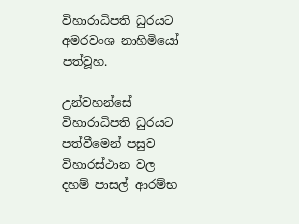විහාරාධිපති ධුරයට අමරවංශ නාහිමියෝ පත්වූහ.

උන්වහන්සේ විහාරාධිපති ධුරයට පත්වීමෙන් පසුව විහාරස්ථාන වල දහම් පාසල් ආරම්භ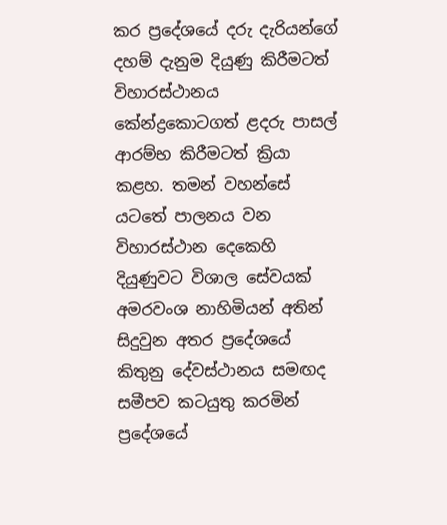කර ප්‍රදේශයේ දරු දැරියන්ගේ දහම් දැනුම දියුණු කිරීමටත් විහාරස්ථානය කේන්ද්‍රකොටගත් ළදරු පාසල් ආරම්භ කිරීමටත් ක්‍රියා කළහ. තමන් වහන්සේ යටතේ පාලනය වන විහාරස්ථාන දෙකෙහි දියුණුවට විශාල සේවයක් අමරවංශ නාහිමියන් අතින් සිදුවුන අතර ප්‍රදේශයේ කිතුනු දේවස්ථානය සමඟද සමීපව කටයුතු කරමින් ප්‍රදේශයේ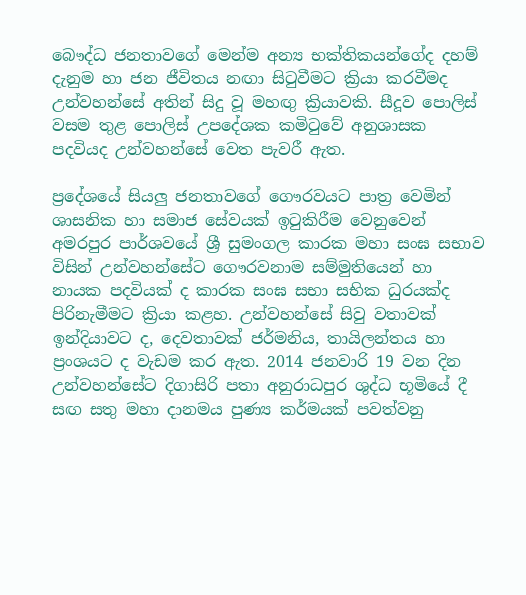බෞද්ධ ජනතාවගේ මෙන්ම අන්‍ය භක්තිකයන්ගේද දහම් දැනුම හා ජන ජීවිතය නඟා සිටුවීමට ක්‍රියා කරවීමද උන්වහන්සේ අතින් සිදු වූ මහඟු ක්‍රියාවකි. සීදූව පොලිස් වසම තුළ පොලිස් උපදේශක කමිටුවේ අනුශාසක පදවියද උන්වහන්සේ වෙත පැවරී ඇත.

ප්‍රදේශයේ සියලු ජනතාවගේ ගෞරවයට පාත්‍ර වෙමින් ශාසනික හා සමාජ සේවයක් ඉටුකිරීම වෙනුවෙන් අමරපුර පාර්ශවයේ ශ්‍රී සුමංගල කාරක මහා සංඝ සභාව විසින් උන්වහන්සේට ගෞරවනාම සම්මුතියෙන් හා නායක පදවියක් ද කාරක සංඝ සභා සභික ධුරයක්ද පිරිනැමීමට ක්‍රියා කළහ. උන්වහන්සේ සිවු වතාවක් ඉන්දියාවට ද, දෙවතාවක් ජර්මනිය, තායිලන්තය හා ප්‍රංශයට ද වැඩම කර ඇත. 2014 ජනවාරි 19 වන දින උන්වහන්සේට දිගාසිරි පතා අනුරාධපුර ශුද්ධ භූමියේ දී සඟ සතු මහා දානමය පුණ්‍ය කර්මයක් පවත්වනු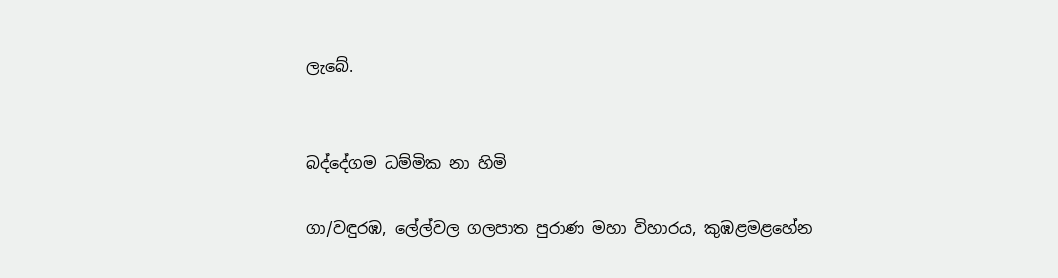ලැබේ.


බද්දේගම ධම්මික නා හිමි

ගා/වඳුරඹ, ලේල්වල ගලපාත පුරාණ මහා විහාරය, කුඹළමළහේන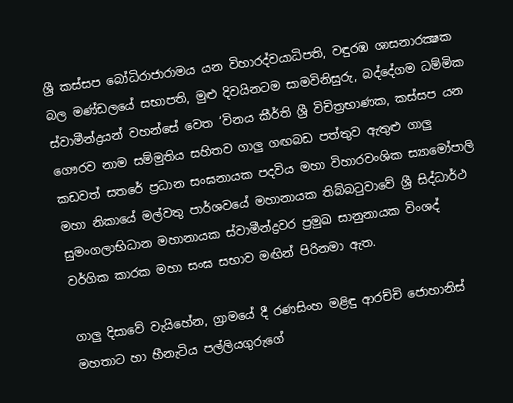ශ්‍රී කස්සප බෝධිරාජාරාමය යන විහාරද්වයාධිපති, වඳුරඹ ශාසනාරක්‍ෂක බල මණ්ඩලයේ සභාපති, මුළු දිවයිනටම සාමවිනිසුරු, බද්දේගම ධම්මික ස්වාමීන්ද්‍රයන් වහන්සේ වෙත ‘විනය කීර්ති ශ්‍රී විචිත්‍රභාණක, කස්සප යන ගෞරව නාම සම්මුතිය සහිතව ගාලු ගඟබඩ පත්තුව ඇතුළු ගාලු කඩවත් සතරේ ප්‍රධාන සංඝනායක පදවිය මහා විහාරවංශික ස්‍යාමෝපාලි මහා නිකායේ මල්වතු පාර්ශවයේ මහානායක තිබ්බටුවාවේ ශ්‍රී සිද්ධාර්ථ සුමංගලාභිධාන මහානායක ස්වාමීන්ද්‍රවර ප්‍රමුඛ සානුනායක විංශද් වර්ගික කාරක මහා සංඝ සභාව මඟින් පිරිනමා ඇත.

ගාලු දිසාවේ වැයිහේන, ග්‍රාමයේ දී රණසිංහ මළිඳු ආරච්චි ජොහානිස් මහතාට හා හීනැටිය පල්ලියගුරුගේ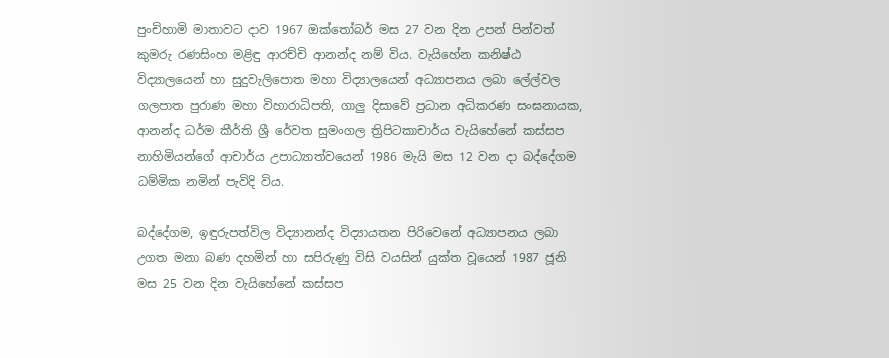පුංචිහාමි මාතාවට දාව 1967 ඔක්තෝබර් මස 27 වන දින උපන් පින්වත් කුමරු රණසිංහ මළිඳු ආරච්චි ආනන්ද නම් විය. වැයිහේන කනිෂ්ඨ විද්‍යාලයෙන් හා සුදුවැලිපොත මහා විද්‍යාලයෙන් අධ්‍යාපනය ලබා ලේල්වල ගලපාත පුරාණ මහා විහාරාධිපති, ගාලු දිසාවේ ප්‍රධාන අධිකරණ සංඝනායක, ආනන්ද ධර්ම කීර්ති ශ්‍රී රේවත සුමංගල ත්‍රිපිටකාචාර්ය වැයිහේනේ කස්සප නාහිමියන්ගේ ආචාර්ය උපාධ්‍යාත්වයෙන් 1986 මැයි මස 12 වන දා බද්දේගම ධම්මික නමින් පැවිදි විය.

බද්දේගම, ඉඳුරුපත්විල විද්‍යානන්ද විද්‍යායතන පිරිවෙනේ අධ්‍යාපනය ලබා උගත මනා බණ දහමින් හා සපිරුණු විසි වයසින් යුක්ත වූයෙන් 1987 ජූනි මස 25 වන දින වැයිහේනේ කස්සප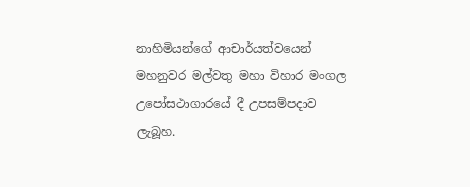නාහිමියන්ගේ ආචාර්යත්වයෙන් මහනුවර මල්වතු මහා විහාර මංගල උපෝසථාගාරයේ දී උපසම්පදාව ලැබූහ.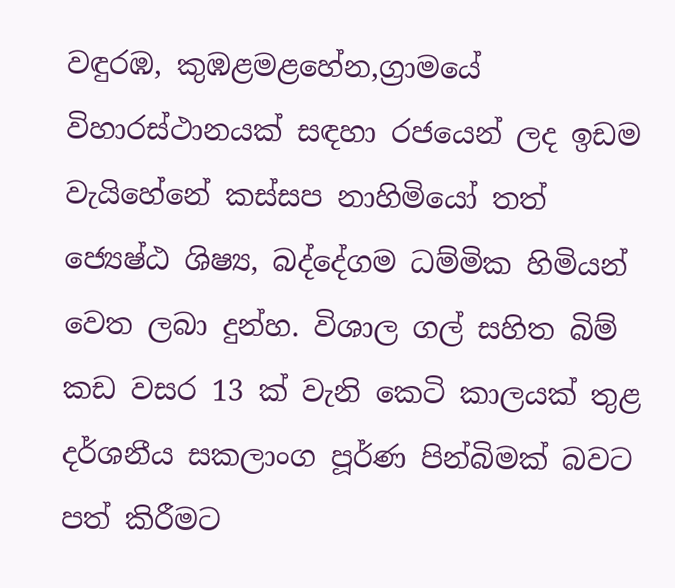වඳුරඹ, කුඹළමළහේන,ග්‍රාමයේ විහාරස්ථානයක් සඳහා රජයෙන් ලද ඉඩම වැයිහේනේ කස්සප නාහිමියෝ තත් ජ්‍යෙෂ්ඨ ශිෂ්‍ය, බද්දේගම ධම්මික හිමියන් වෙත ලබා දුන්හ. විශාල ගල් සහිත බිම් කඩ වසර 13 ක් වැනි කෙටි කාලයක් තුළ දර්ශනීය සකලාංග පූර්ණ පින්බිමක් බවට පත් කිරීමට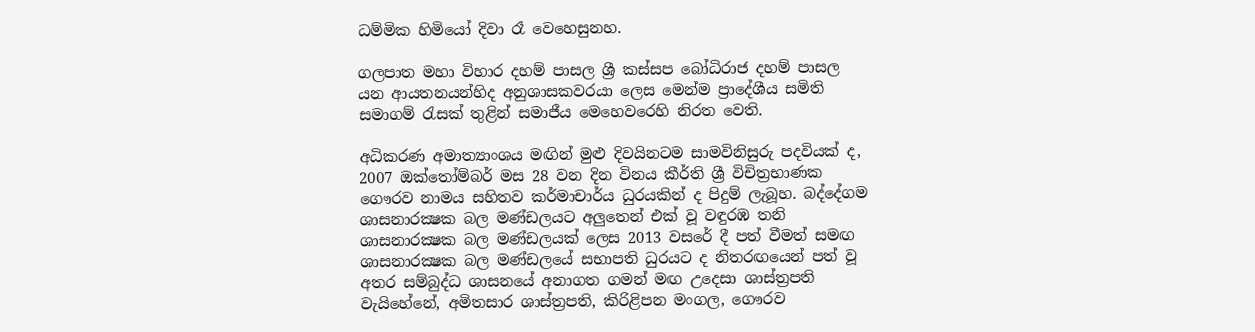ධම්මික හිමියෝ දිවා රෑ වෙහෙසුනහ.

ගලපාත මහා විහාර දහම් පාසල ශ්‍රී කස්සප බෝධිරාජ දහම් පාසල යන ආයතනයන්හිද අනුශාසකවරයා ලෙස මෙන්ම ප්‍රාදේශීය සමිති සමාගම් රැසක් තුළින් සමාජීය මෙහෙවරෙහි නිරත වෙති.

අධිකරණ අමාත්‍යාංශය මඟින් මුළු දිවයිනටම සාමවිනිසුරු පදවියක් ද, 2007 ඔක්තෝම්බර් මස 28 වන දින විනය කීර්ති ශ්‍රී විචිත්‍රභාණක ගෞරව නාමය සහිතව කර්මාචාර්ය ධුරයකින් ද පිදුම් ලැබූහ. බද්දේගම ශාසනාරක්‍ෂක බල මණ්ඩලයට අලුතෙන් එක් වූ වඳුරඹ තනි ශාසනාරක්‍ෂක බල මණ්ඩලයක් ලෙස 2013 වසරේ දී පත් වීමත් සමඟ ශාසනාරක්‍ෂක බල මණ්ඩලයේ සභාපති ධුරයට ද නිතරඟයෙන් පත් වූ අතර සම්බුද්ධ ශාසනයේ අනාගත ගමන් මඟ උදෙසා ශාස්ත්‍රපති වැයිහේනේ, අමිතසාර ශාස්ත්‍රපති, කිරිළිපන මංගල, ගෞරව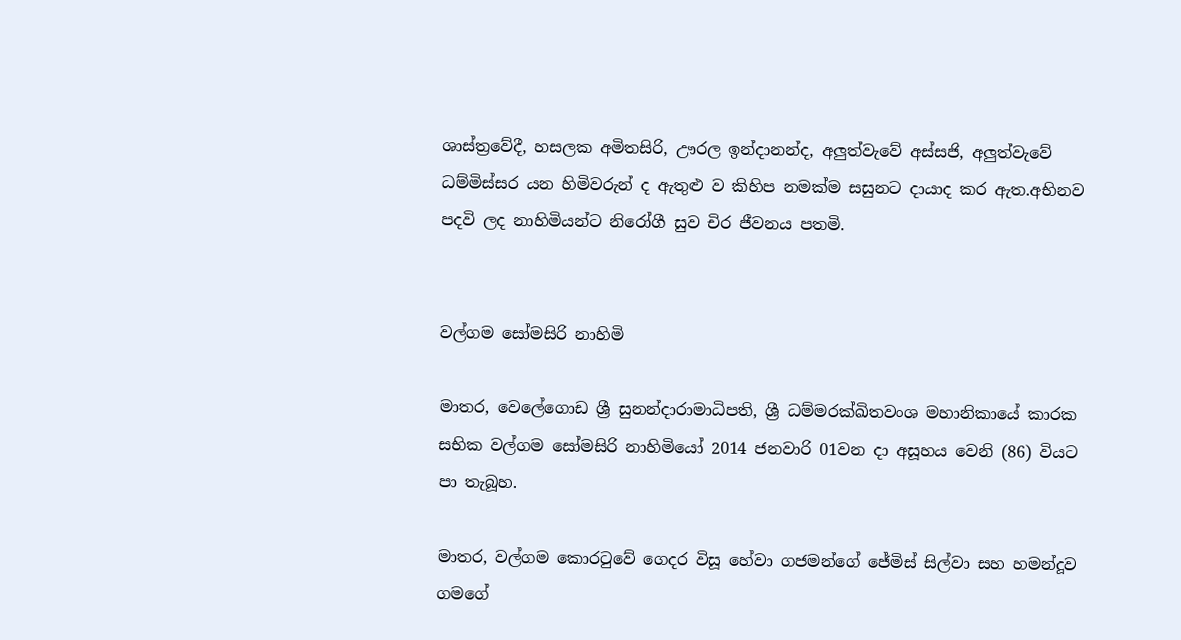ශාස්ත්‍රවේදී, හසලක අමිතසිරි, ඌරල ඉන්දානන්ද, අලුත්වැවේ අස්සජි, අලුත්වැවේ ධම්මිස්සර යන හිමිවරුන් ද ඇතුළු ව කිහිප නමක්ම සසුනට දායාද කර ඇත.අභිනව පදවි ලද නාහිමියන්ට නිරෝගී සුව චිර ජීවනය පතමි.


වල්ගම සෝමසිරි නාහිමි

මාතර, වෙලේගොඩ ශ්‍රී සුනන්දාරාමාධිපති, ශ්‍රී ධම්මරක්ඛිතවංශ මහානිකායේ කාරක සභික වල්ගම සෝමසිරි නාහිමියෝ 2014 ජනවාරි 01වන දා අසූහය වෙනි (86) වියට පා තැබූහ.

මාතර, වල්ගම කොරටුවේ ගෙදර විසූ හේවා ගජමන්ගේ ජේමිස් සිල්වා සහ හමන්දූව ගමගේ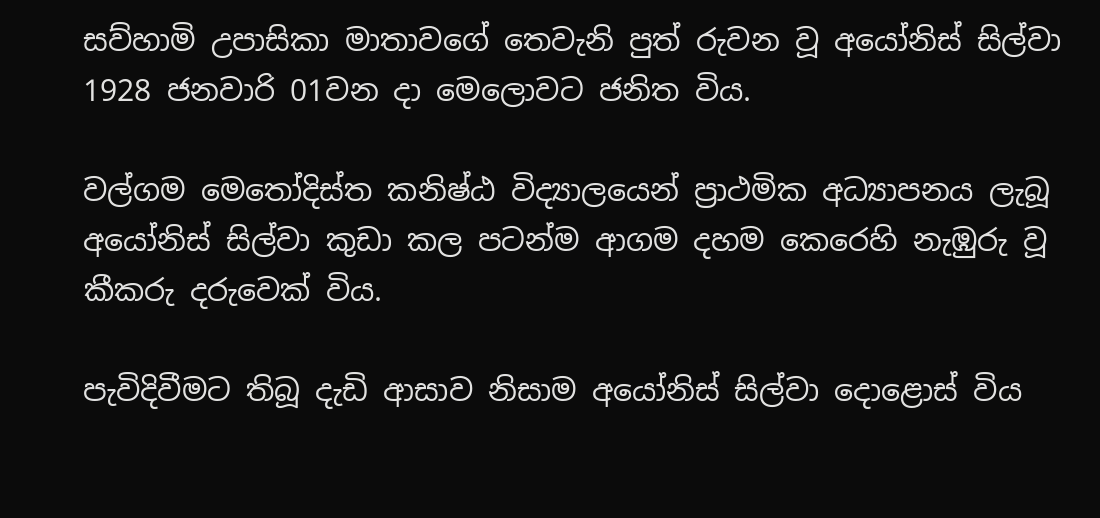සව්හාමි උපාසිකා මාතාවගේ තෙවැනි පුත් රුවන වූ අයෝනිස් සිල්වා 1928 ජනවාරි 01වන දා මෙලොවට ජනිත විය.

වල්ගම මෙතෝදිස්ත කනිෂ්ඨ විද්‍යාලයෙන් ප්‍රාථමික අධ්‍යාපනය ලැබූ අයෝනිස් සිල්වා කුඩා කල පටන්ම ආගම දහම කෙරෙහි නැඹුරු වූ කීකරු දරුවෙක් විය.

පැවිදිවීමට තිබූ දැඩි ආසාව නිසාම අයෝනිස් සිල්වා දොළොස් විය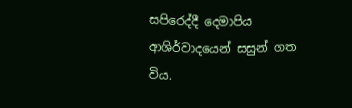සපිරෙද්දී දෙමාපිය ආශිර්වාදයෙන් සසුන් ගත විය.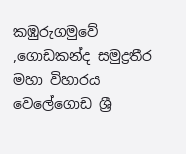කඹුරුගමුවේ ,ගොඩකන්ද සමුද්‍රතීර මහා විහාරය වෙලේගොඩ ශ්‍රී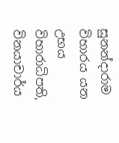සුනන්දාරාම විහාරය යන උභය විහාරාධිපති, විනයාචාර්ය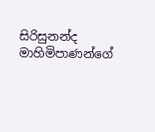සිරිසුනන්ද මාහිමිපාණන්ගේ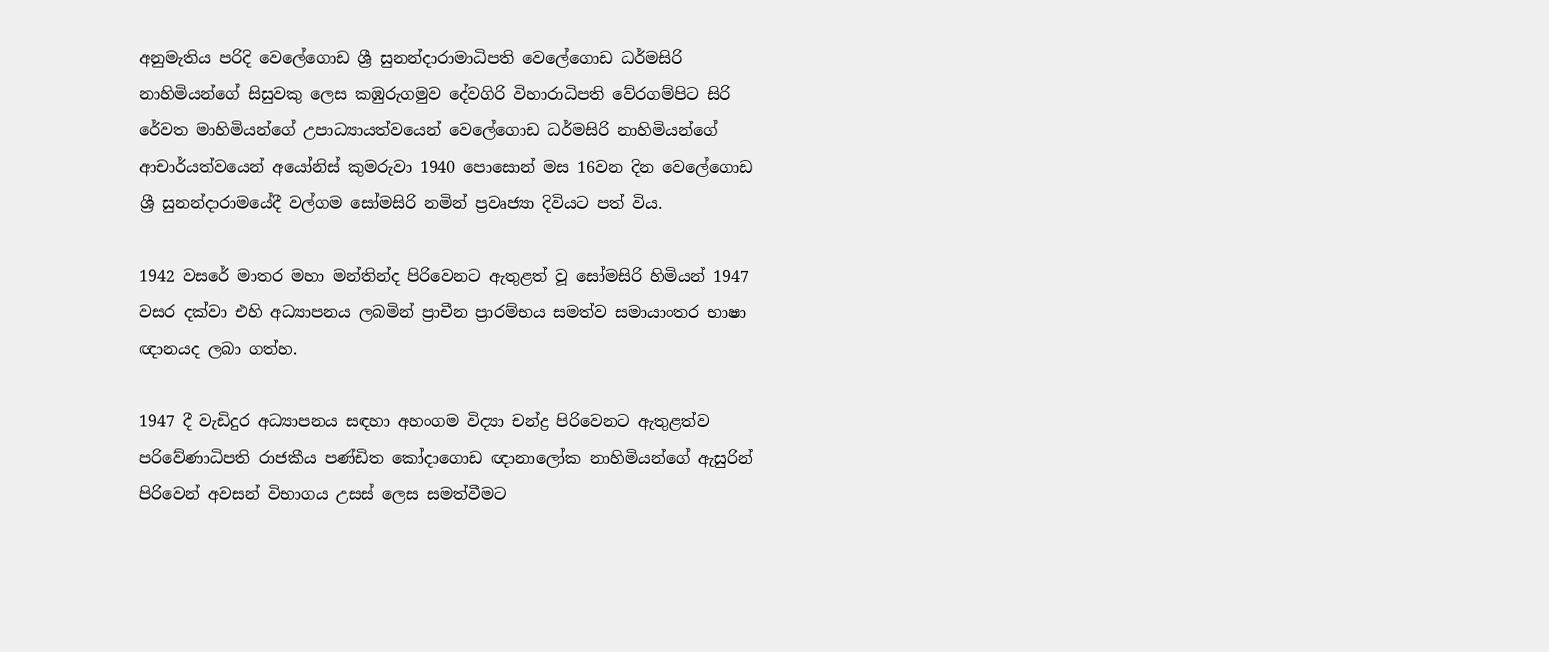අනුමැතිය පරිදි වෙලේගොඩ ශ්‍රී සුනන්දාරාමාධිපති වෙලේගොඩ ධර්මසිරි නාහිමියන්ගේ සිසුවකු ලෙස කඹුරුගමුව දේවගිරි විහාරාධිපති වේරගම්පිට සිරි රේවත මාහිමියන්ගේ උපාධ්‍යායත්වයෙන් වෙලේගොඩ ධර්මසිරි නාහිමියන්ගේ ආචාර්යත්වයෙන් අයෝනිස් කුමරුවා 1940 පොසොන් මස 16වන දින වෙලේගොඩ ශ්‍රී සුනන්දාරාමයේදී වල්ගම සෝමසිරි නමින් ප්‍රවෘජ්‍යා දිවියට පත් විය.

1942 වසරේ මාතර මහා මන්තින්ද පිරිවෙනට ඇතුළත් වූ සෝමසිරි හිමියන් 1947 වසර දක්වා එහි අධ්‍යාපනය ලබමින් ප්‍රාචීන ප්‍රාරම්භය සමත්ව සමායාංතර භාෂා ඥානයද ලබා ගත්හ.

1947 දී වැඩිදුර අධ්‍යාපනය සඳහා අහංගම විද්‍යා චන්ද්‍ර පිරිවෙනට ඇතුළත්ව පරිවේණාධිපති රාජකීය පණ්ඩිත කෝදාගොඩ ඥානාලෝක නාහිමියන්ගේ ඇසුරින් පිරිවෙන් අවසන් විභාගය උසස් ලෙස සමත්වීමට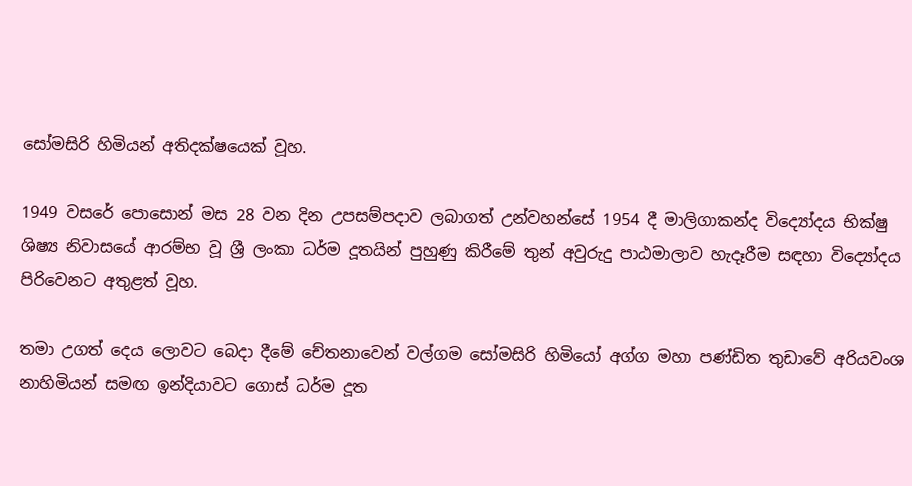සෝමසිරි හිමියන් අතිදක්ෂයෙක් වූහ.

1949 වසරේ පොසොන් මස 28 වන දින උපසම්පදාව ලබාගත් උන්වහන්සේ 1954 දී මාලිගාකන්ද විද්‍යෝදය භික්ෂු ශිෂ්‍ය නිවාසයේ ආරම්භ වූ ශ්‍රී ලංකා ධර්ම දූතයින් පුහුණු කිරීමේ තුන් අවුරුදු පාඨමාලාව හැදෑරීම සඳහා විද්‍යෝදය පිරිවෙනට අතුළත් වූහ.

තමා උගත් දෙය ලොවට බෙදා දීමේ චේතනාවෙන් වල්ගම සෝමසිරි හිමියෝ අග්ග මහා පණ්ඩිත තුඩාවේ අරියවංශ නාහිමියන් සමඟ ඉන්දියාවට ගොස් ධර්ම දූත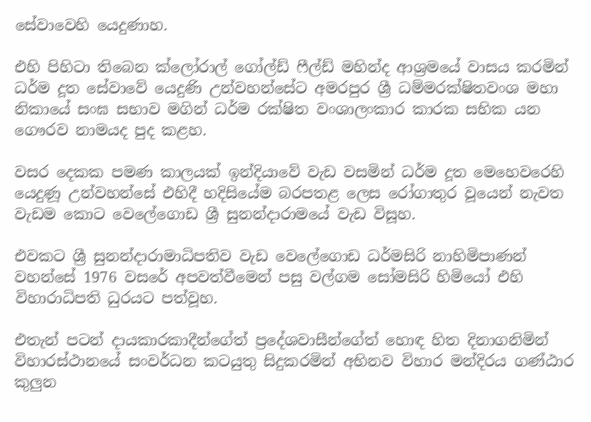සේවාවෙහි යෙදුණාහ.

එහි පිහිටා තිබෙන ක්ලෝරාල් ගෝල්ඩ් ෆීල්ඩ් මහින්ද ආශ්‍රමයේ වාසය කරමින් ධර්ම දූත සේවාවේ යෙදුණි උන්වහන්සේට අමරපුර ශ්‍රී ධම්මරක්ෂිතවංශ මහා නිකායේ සංඝ සභාව මගින් ධර්ම රක්ෂිත වංශාලංකාර කාරක සභික යන ගෞරව නාමයද පුද කළහ.

වසර දෙකක පමණ කාලයක් ඉන්දියාවේ වැඩ වසමින් ධර්ම දූත මෙහෙවරෙහි යෙදුණූ උන්වහන්සේ එහිදී හදිසියේම බරපතළ ලෙස රෝගාතුර වූයෙන් නැවත වැඩම කොට වෙලේගොඩ ශ්‍රී සුනන්දාරාමයේ වැඩ විසූහ.

එවකට ශ්‍රී සුනන්දාරාමාධිපතිව වැඩ වෙලේගොඩ ධර්මසිරි නාහිමිපාණන් වහන්සේ 1976 වසරේ අපවත්වීමෙන් පසු වල්ගම සෝමසිරි හිමියෝ එහි විහාරාධිපති ධුරයට පත්වූහ.

එතැන් පටන් දායකාරකාදීන්ගේත් ප්‍රදේශවාසීන්ගේත් හොඳ හිත දිනාගනිමින් විහාරස්ථානයේ සංවර්ධන කටයුතු සිදුකරමින් අභිනව විහාර මන්දිරය ගණ්ඨාර කුලුන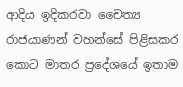ආදිය ඉදිකරවා චෛත්‍ය රාජයාණන් වහන්සේ පිළිසකර කොට මාතර ප්‍රදේශයේ ඉතාම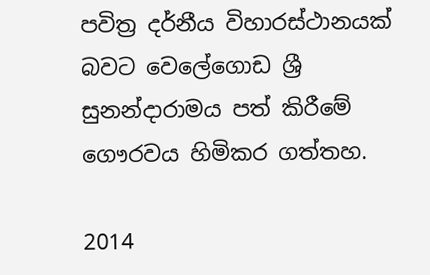පවිත්‍ර දර්නීය විහාරස්ථානයක් බවට වෙලේගොඩ ශ්‍රී සුනන්දාරාමය පත් කිරීමේ ගෞරවය හිමිකර ගත්තහ.

2014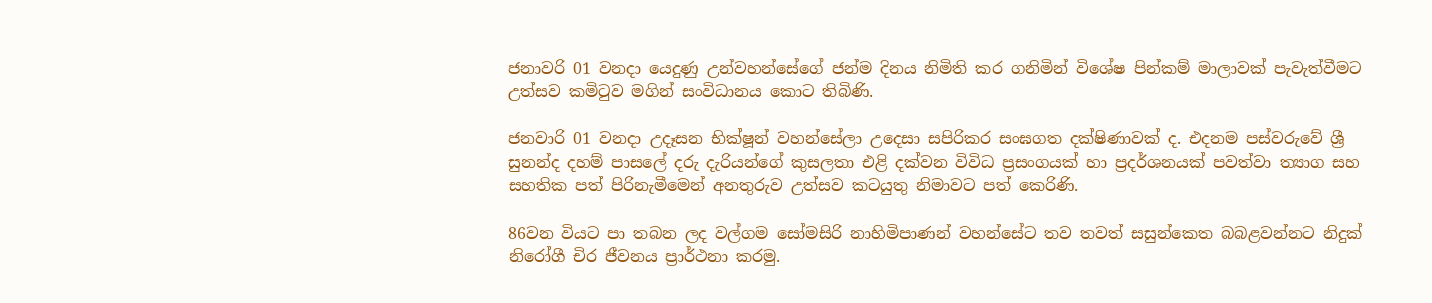ජනාවරි 01 වනදා යෙදුණු උන්වහන්සේගේ ජන්ම දිනය නිමිති කර ගනිමින් විශේෂ පින්කම් මාලාවක් පැවැත්වීමට උත්සව කමිටුව මගින් සංවිධානය කොට තිබිණි.

ජනවාරි 01 වනදා උදෑසන භික්ෂූන් වහන්සේලා උදෙසා සපිරිකර සංඝගත දක්ෂිණාවක් ද. එදනම පස්වරුවේ ශ්‍රී සුනන්ද දහම් පාසලේ දරු දැරියන්ගේ කුසලතා එළි දක්වන විවිධ ප්‍රසංගයක් හා ප්‍රදර්ශනයක් පවත්වා ත්‍යාග සහ සහතික පත් පිරිනැමීමෙන් අනතුරුව උත්සව කටයුතු නිමාවට පත් කෙරිණි.

86වන වියට පා තබන ලද වල්ගම සෝමසිරි නාහිමිපාණන් වහන්සේට තව තවත් සසුන්කෙත බබළවන්නට නිදුක් නිරෝගී චිර ජීවනය ප්‍රාර්ථනා කරමු.